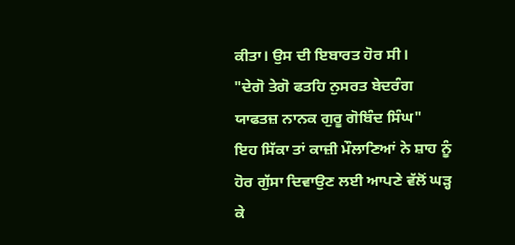ਕੀਤਾ। ਉਸ ਦੀ ਇਬਾਰਤ ਹੋਰ ਸੀ।
"ਦੇਗੋ ਤੇਗੋ ਫਤਹਿ ਨੁਸਰਤ ਬੇਦਰੰਗ
ਯਾਫਤਜ਼ ਨਾਨਕ ਗੁਰੂ ਗੋਬਿੰਦ ਸਿੰਘ"
ਇਹ ਸਿੱਕਾ ਤਾਂ ਕਾਜ਼ੀ ਮੌਲਾਣਿਆਂ ਨੇ ਸ਼ਾਹ ਨੂੰ ਹੋਰ ਗੁੱਸਾ ਦਿਵਾਉਣ ਲਈ ਆਪਣੇ ਵੱਲੋਂ ਘੜ੍ਹ ਕੇ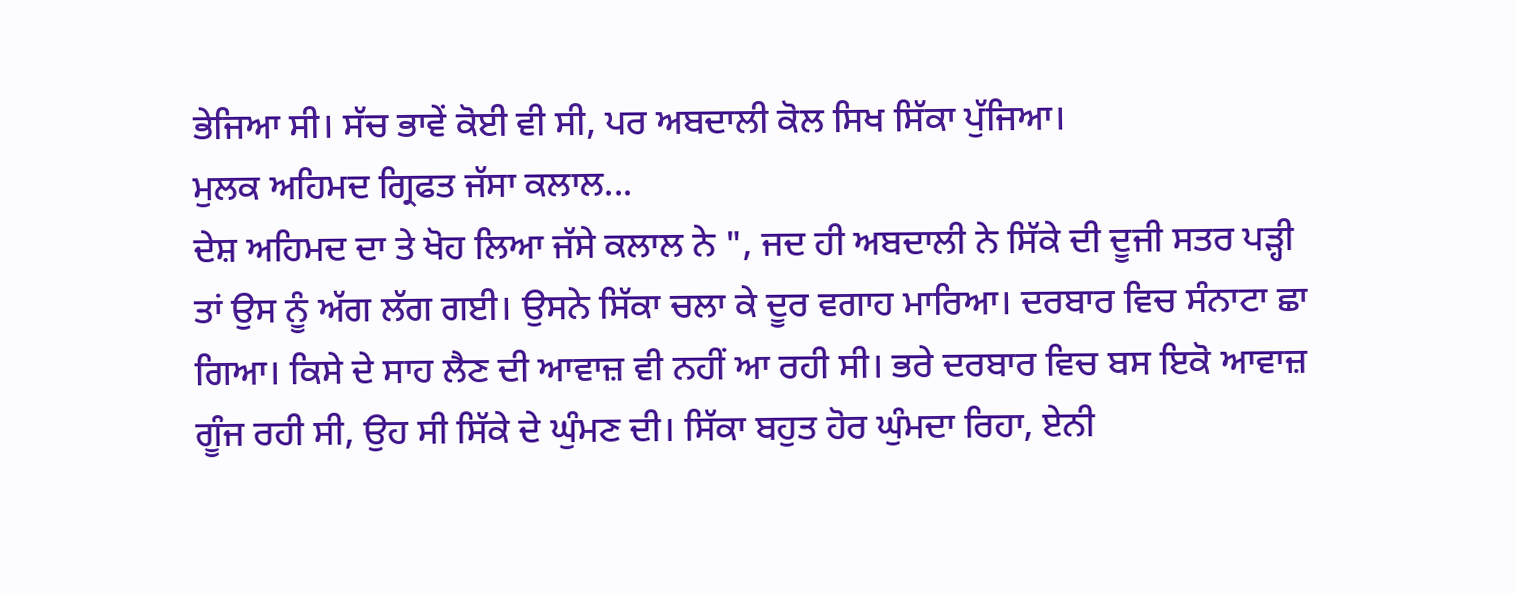ਭੇਜਿਆ ਸੀ। ਸੱਚ ਭਾਵੇਂ ਕੋਈ ਵੀ ਸੀ, ਪਰ ਅਬਦਾਲੀ ਕੋਲ ਸਿਖ ਸਿੱਕਾ ਪੁੱਜਿਆ।
ਮੁਲਕ ਅਹਿਮਦ ਗ੍ਰਿਫਤ ਜੱਸਾ ਕਲਾਲ...
ਦੇਸ਼ ਅਹਿਮਦ ਦਾ ਤੇ ਖੋਹ ਲਿਆ ਜੱਸੇ ਕਲਾਲ ਨੇ ", ਜਦ ਹੀ ਅਬਦਾਲੀ ਨੇ ਸਿੱਕੇ ਦੀ ਦੂਜੀ ਸਤਰ ਪੜ੍ਹੀ ਤਾਂ ਉਸ ਨੂੰ ਅੱਗ ਲੱਗ ਗਈ। ਉਸਨੇ ਸਿੱਕਾ ਚਲਾ ਕੇ ਦੂਰ ਵਗਾਹ ਮਾਰਿਆ। ਦਰਬਾਰ ਵਿਚ ਸੰਨਾਟਾ ਛਾ ਗਿਆ। ਕਿਸੇ ਦੇ ਸਾਹ ਲੈਣ ਦੀ ਆਵਾਜ਼ ਵੀ ਨਹੀਂ ਆ ਰਹੀ ਸੀ। ਭਰੇ ਦਰਬਾਰ ਵਿਚ ਬਸ ਇਕੋ ਆਵਾਜ਼ ਗੂੰਜ ਰਹੀ ਸੀ, ਉਹ ਸੀ ਸਿੱਕੇ ਦੇ ਘੁੰਮਣ ਦੀ। ਸਿੱਕਾ ਬਹੁਤ ਹੋਰ ਘੁੰਮਦਾ ਰਿਹਾ, ਏਨੀ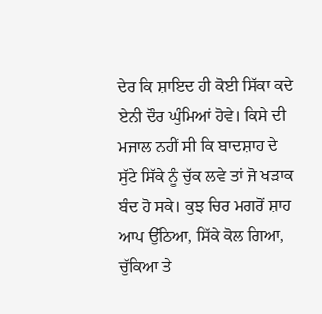ਦੇਰ ਕਿ ਸ਼ਾਇਦ ਹੀ ਕੋਈ ਸਿੱਕਾ ਕਦੇ ਏਨੀ ਦੌਰ ਘੁੰਮਿਆਂ ਹੋਵੇ। ਕਿਸੇ ਦੀ ਮਜਾਲ ਨਹੀਂ ਸੀ ਕਿ ਬਾਦਸ਼ਾਹ ਦੇ ਸੁੱਟੇ ਸਿੱਕੇ ਨੂੰ ਚੁੱਕ ਲਵੇ ਤਾਂ ਜੋ ਖੜਾਕ ਬੰਦ ਹੋ ਸਕੇ। ਕੁਝ ਚਿਰ ਮਗਰੋਂ ਸ਼ਾਹ ਆਪ ਉੱਠਿਆ, ਸਿੱਕੇ ਕੋਲ ਗਿਆ, ਚੁੱਕਿਆ ਤੇ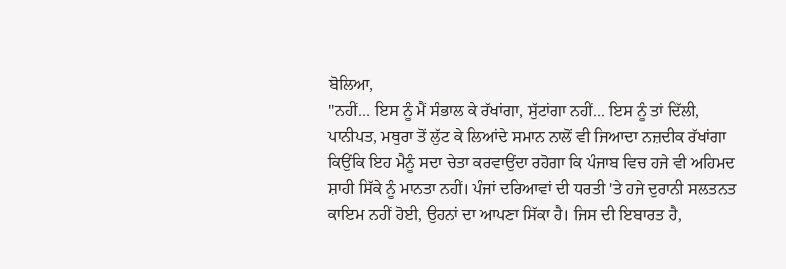ਬੋਲਿਆ,
"ਨਹੀਂ... ਇਸ ਨੂੰ ਮੈਂ ਸੰਭਾਲ ਕੇ ਰੱਖਾਂਗਾ, ਸੁੱਟਾਂਗਾ ਨਹੀਂ... ਇਸ ਨੂੰ ਤਾਂ ਦਿੱਲੀ, ਪਾਨੀਪਤ, ਮਥੁਰਾ ਤੋਂ ਲੁੱਟ ਕੇ ਲਿਆਂਦੇ ਸਮਾਨ ਨਾਲੋਂ ਵੀ ਜਿਆਦਾ ਨਜ਼ਦੀਕ ਰੱਖਾਂਗਾ ਕਿਉਂਕਿ ਇਹ ਮੈਨੂੰ ਸਦਾ ਚੇਤਾ ਕਰਵਾਉਂਦਾ ਰਹੋਗਾ ਕਿ ਪੰਜਾਬ ਵਿਚ ਹਜੇ ਵੀ ਅਹਿਮਦ ਸ਼ਾਹੀ ਸਿੱਕੇ ਨੂੰ ਮਾਨਤਾ ਨਹੀਂ। ਪੰਜਾਂ ਦਰਿਆਵਾਂ ਦੀ ਧਰਤੀ 'ਤੇ ਹਜੇ ਦੁਰਾਨੀ ਸਲਤਨਤ ਕਾਇਮ ਨਹੀਂ ਹੋਈ, ਉਹਨਾਂ ਦਾ ਆਪਣਾ ਸਿੱਕਾ ਹੈ। ਜਿਸ ਦੀ ਇਬਾਰਤ ਹੈ,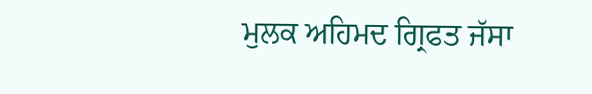ਮੁਲਕ ਅਹਿਮਦ ਗ੍ਰਿਫਤ ਜੱਸਾ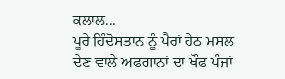ਕਲਾਲ...
ਪੂਰੇ ਹਿੰਦੋਸਤਾਨ ਨੂੰ ਪੈਰਾਂ ਹੇਠ ਮਸਲ ਦੇਣ ਵਾਲੇ ਅਫਗਾਨਾਂ ਦਾ ਖੌਫ ਪੰਜਾਂ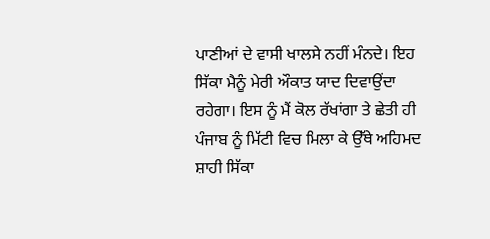ਪਾਣੀਆਂ ਦੇ ਵਾਸੀ ਖਾਲਸੇ ਨਹੀਂ ਮੰਨਦੇ। ਇਹ ਸਿੱਕਾ ਮੈਨੂੰ ਮੇਰੀ ਔਕਾਤ ਯਾਦ ਦਿਵਾਉਂਦਾ ਰਹੇਗਾ। ਇਸ ਨੂੰ ਮੈਂ ਕੋਲ ਰੱਖਾਂਗਾ ਤੇ ਛੇਤੀ ਹੀ ਪੰਜਾਬ ਨੂੰ ਮਿੱਟੀ ਵਿਚ ਮਿਲਾ ਕੇ ਉੱਥੇ ਅਹਿਮਦ ਸ਼ਾਹੀ ਸਿੱਕਾ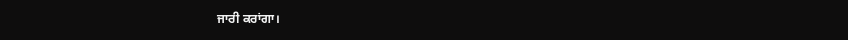ਜਾਰੀ ਕਰਾਂਗਾ।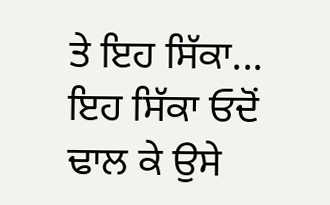ਤੇ ਇਹ ਸਿੱਕਾ... ਇਹ ਸਿੱਕਾ ਓਦੋਂ ਢਾਲ ਕੇ ਉਸੇ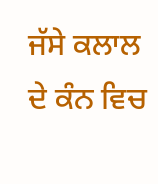ਜੱਸੇ ਕਲਾਲ ਦੇ ਕੰਨ ਵਿਚ